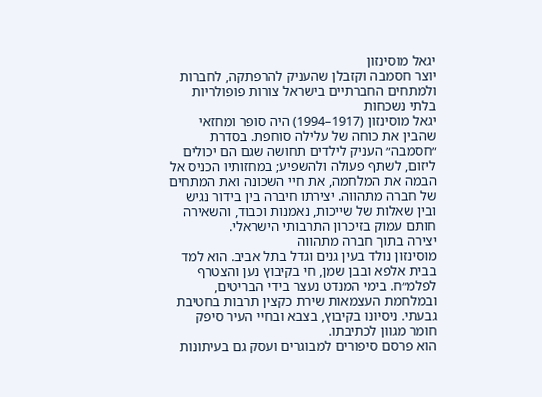יגאל מוסינזון
יוצר חסמבה וקזבלן שהעניק להרפתקה, לחברות ולמתחים החברתיים בישראל צורות פופולריות בלתי נשכחות
יגאל מוסינזון (1917–1994) היה סופר ומחזאי שהבין את כוחה של עלילה סוחפת. בסדרת ״חסמבה״ העניק לילדים תחושה שגם הם יכולים ליזום, לשתף פעולה ולהשפיע; במחזותיו הכניס אל הבמה את המלחמה, את חיי השכונה ואת המתחים של חברה מתהווה. יצירתו חיברה בין בידור נגיש ובין שאלות של שייכות, נאמנות וכבוד, והשאירה חותם עמוק בזיכרון התרבותי הישראלי.
יצירה בתוך חברה מתהווה
מוסינזון נולד בעין גנים וגדל בתל אביב. הוא למד בבית אלפא ובבן שמן, חי בקיבוץ נען והצטרף לפלמ״ח. בימי המנדט נעצר בידי הבריטים, ובמלחמת העצמאות שירת כקצין תרבות בחטיבת גבעתי. ניסיונו בקיבוץ, בצבא ובחיי העיר סיפק חומר מגוון לכתיבתו.
הוא פרסם סיפורים למבוגרים ועסק גם בעיתונות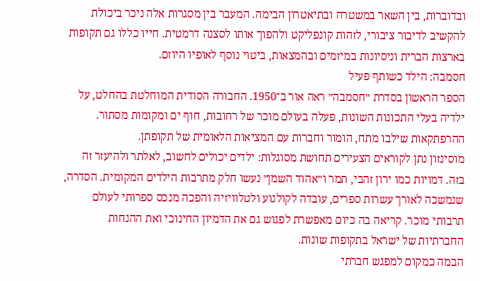ובדוברות, בין השאר במשטרה ובתיאטרון הבימה. המעבר בין מסגרות אלה ניכר ביכולת להקשיב לדיבור ציבורי, לזהות קונפליקט ולהפוך אותו לסצנה דרמטית. חייו כללו גם תקופות בארצות הברית וניסיונות במיזמים ובהמצאות, ביטוי נוסף לאופיו היוזם.
חסמבה: הילד כשותף פעיל
הספר הראשון בסדרת ״חסמבה״ ראה אור ב־1950. החבורה הסודית המוחלטת בהחלט, על ילדיה בעלי התכונות השונות, פעלה בעולם מוכר של רחובות, חוף ים ומקומות מסתור. ההרפתקאות שילבו מתח, הומור וחברות עם המציאות הלאומית של תקופתן.
מוסינזון נתן לקוראים הצעירים תחושת מסוגלות: ילדים יכולים לחשוב, לאלתר ולהיעזר זה בזה. דמויות כמו ירון זהבי, תמר ו״אהוד השמן״ נעשו חלק מתרבות הילדים המקומית. הסדרה, שנמשכה לאורך עשרות ספרים, עובדה לקולנוע ולטלוויזיה והפכה מנכס ספרותי לעולם תרבותי מוכר. קריאה בה כיום מאפשרת לפגוש גם את הדמיון החינוכי ואת ההנחות החברתיות של ישראל בתקופות שונות.
הבמה כמקום למפגש חברתי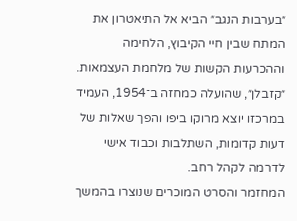״בערבות הנגב״ הביא אל התיאטרון את המתח שבין חיי הקיבוץ, הלחימה וההכרעות הקשות של מלחמת העצמאות. ״קזבלן״, שהועלה כמחזה ב־1954, העמיד במרכזו יוצא מרוקו ביפו והפך שאלות של דעות קדומות, השתלבות וכבוד אישי לדרמה לקהל רחב.
המחזמר והסרט המוכרים שנוצרו בהמשך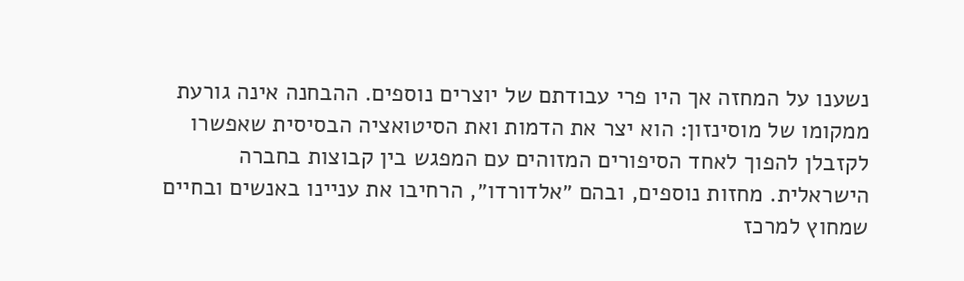נשענו על המחזה אך היו פרי עבודתם של יוצרים נוספים. ההבחנה אינה גורעת ממקומו של מוסינזון: הוא יצר את הדמות ואת הסיטואציה הבסיסית שאפשרו לקזבלן להפוך לאחד הסיפורים המזוהים עם המפגש בין קבוצות בחברה הישראלית. מחזות נוספים, ובהם ״אלדורדו״, הרחיבו את עניינו באנשים ובחיים שמחוץ למרכז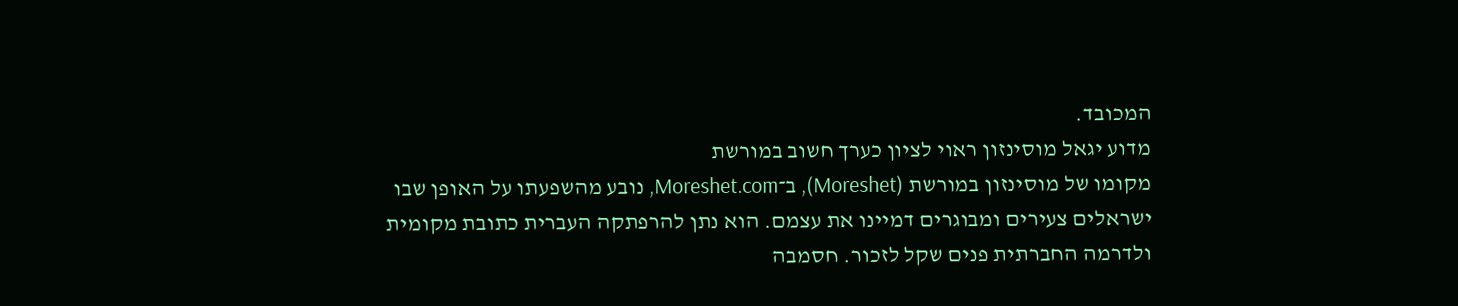המכובד.
מדוע יגאל מוסינזון ראוי לציון כערך חשוב במורשת
מקומו של מוסינזון במורשת (Moreshet), ב־Moreshet.com, נובע מהשפעתו על האופן שבו ישראלים צעירים ומבוגרים דמיינו את עצמם. הוא נתן להרפתקה העברית כתובת מקומית ולדרמה החברתית פנים שקל לזכור. חסמבה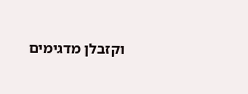וקזבלן מדגימים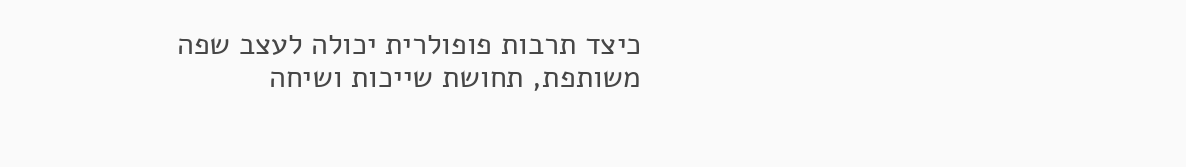כיצד תרבות פופולרית יכולה לעצב שפה משותפת, תחושת שייכות ושיחה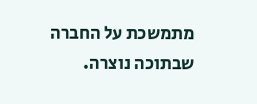מתמשכת על החברה שבתוכה נוצרה.